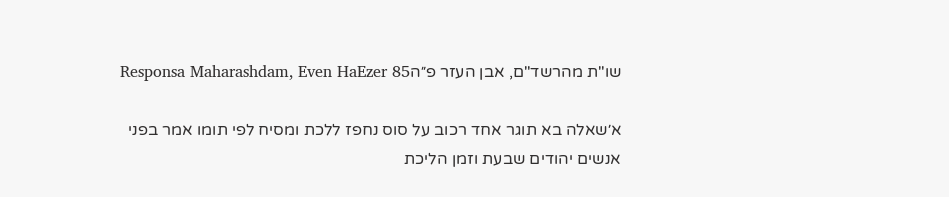שו"ת מהרשד"ם, אבן העזר פ״הResponsa Maharashdam, Even HaEzer 85

א׳שאלה בא תוגר אחד רכוב על סוס נחפז ללכת ומסיח לפי תומו אמר בפני אנשים יהודים שבעת וזמן הליכת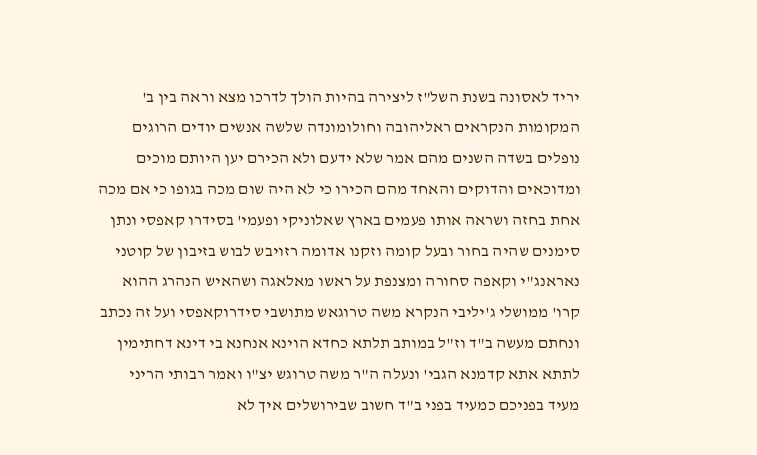יריד לאסונה בשנת השל"ז ליצירה בהיות הולך לדרכו מצא וראה בין ב' המקומות הנקראים ראליהובה וחולומונדה שלשה אנשים יודים הרוגים נופלים בשדה השנים מהם אמר שלא ידעם ולא הכירם יען היותם מוכים ומדוכאים והדוקים והאחד מהם הכירו כי לא היה שום מכה בגופו כי אם מכה אחת בחזה ושראה אותו פעמים בארץ שאלוניקי ופעמי' בסידרו קאפסי ונתן סימנים שהיה בחור ובעל קומה וזקנו אדומה רזויבש לבוש בזיבון של קוטני נאראנג"י וקאפה סחורה ומצנפת על ראשו מאלאגה ושהאיש הנהרג ההוא קרו' ממושלי ג'יליבי הנקרא משה טרוגאש מתושבי סידרוקאפסי ועל זה נכתב ונחתם מעשה ב"ד וז"ל במותב תלתא כחדא הוינא אנחנא בי דינא דחתימין לתתא אתא קדמנא הגבי' ונעלה ה"ר משה טרוגש יצ"ו ואמר רבותי הריני מעיד בפניכם כמעיד בפני ב"ד חשוב שבירושלים איך לא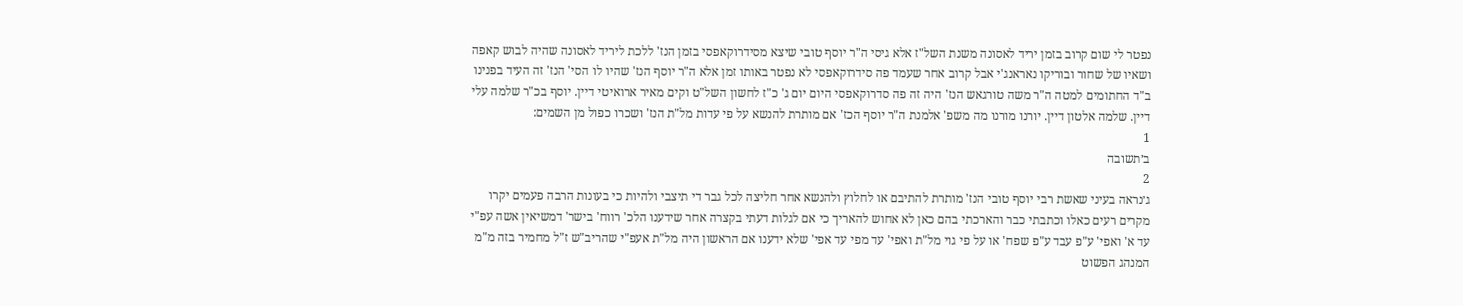נפטר לי שום קרוב בזמן יריד לאסונה משנת השל"ז אלא גיסי ה"ר יוסף טובי שיצא מסידרוקאפסי בזמן הנז' ללכת ליריד לאסונה שהיה לבוש קאפה ושאיו של שחור ובוריקו נאראנג'י אבל קרוב אחר שעמד פה סידרוקאפסי לא נפטר באותו זמן אלא ה"ר יוסף הנז' שהיו לו הסי' הנז' זה העיד בפנינו ב"ד החתומים למטה ה"ר משה טורגאש הנז' היה זה פה סדרוקאפסי היום יום ג' כ"ז לחשון השל"ט וקים מאיר ארואיטי דיין. יוסף בכ"ר שלמה עלי דיין. שלמה אלטון דיין. יורנו מורנו מה משפ' אלמנת ה"ר יוסף הכז' אם מותרת להנשא על פי עדות מל"ת הנז' ושכרו כפול מן השמים:
1
ב׳תשובה
2
ג׳נראה בעיני שאשת רבי יוסף טובי הנז' מותרת להתיבם או לחלוץ ולהנשא אחר חליצה לכל גבר די תיצבי ולהיות כי בעונות הרבה פעמים יקרו מקרים רעים כאלו וכתבתי כבר והארכתי בהם כאן לא אחוש להאריך כי אם לגלות דעתי בקצרה אחר שידענו הלכ' רווח' בישר' דמשיאין אשה עפ"י עד א' ואפי' ע"פ עבד ע"פ שפח' או על פי גוי מל"ת ואפי' עד מפי עד אפי' שלא ידענו אם הראשון היה מל"ת אעפ"י שהריב"ש ז"ל מחמיר בזה מ"מ המנהג הפשוט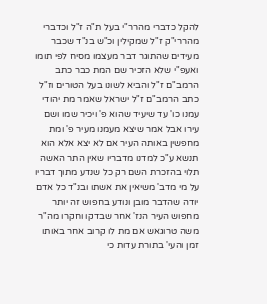להקל כדברי מהרר"י בעל ת"ה ז"ל וכדברי מהררי"ק ז"ל שמקילין וכ"ש בנ"ד שכבר מעידים שהתוגר דבר מעצמו מסיח לפי תומו ואעפ"י שלא הזכיר שם המת כבר כתב הרמב"ם ז"ל והביא לשונו בעל הטורים וז"ל כתב הרמב"ם ז"ל ישראל שאמר מת יהודי עמנו כו' עד שיעיד שהוא פ' ויכיר שמו ושם עירו אבל אמר שיצא מעמנו מעיר פ' ומת מחפשין באותה העיר אם לא יצא אלא הוא תנשא ע"כ למדנו מדבריו שאין התר האשה תלוי בהזכרת השם רק כל שנדע מתוך דבריו על מי מדב' משיאין את אשתו ובנ"ד כל אדם יודה שהדבר מובן ונודע בחפוש זה יותר מחפוש העיר הנז' אחר שבדקו וחקרו מה"ר משה טרוגאש אם מת לו קרוב אחר באותו זמן והעי' בתורת עדות כי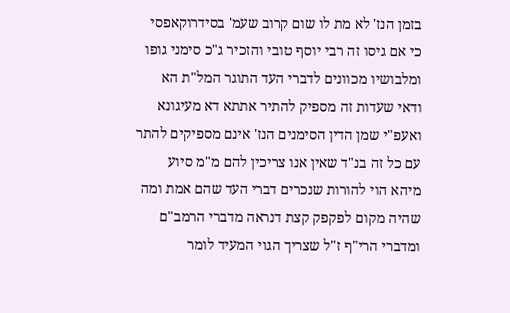בזמן הנז' לא מת לו שום קרוב שעמ' בסידרוקאפסי כי אם גיסו זה רבי יוסף טובי והזכיר ג"כ סימני גופו ומלבושיו מכוונים לדברי העד התוגר המל"ת הא ודאי שעדות זה מספיק להתיר אתתא דא מעיגונא ואעפ"י שמן הדין הסימנים הנז' אינם מספיקים להתר עם כל זה בנ"ד שאין אנו צריכין להם מ"מ סיוע מיהא הוי להורות שנכרים דברי העד שהם אמת ומה שהיה מקום לפקפק קצת דנראה מדברי הרמב"ם ומדברי הרי"ף ז"ל שצריך הגוי המעיד לומר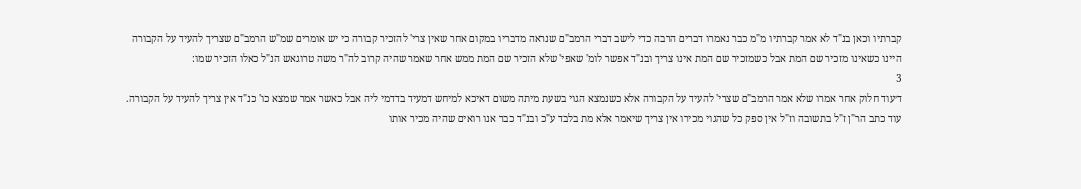קברתיו וכאן בנ"ד לא אמר קברתיו מ"מ כבר נאמרו דברים הרבה כדי לישב דברי הרמב"ם שנראה מדבריו במקום אחר שאין צרי' להזכיר קבורה כי יש אומרים שמ"ש הרמב"ם שצריך להעיד על הקבורה היינו כשאינו מזכיר שם המת אבל כשמזכיר שם המת אינו צריך ובנ"ד אפשר לומ' שאפי' שלא הזכיר שם המת ממש אחר שאמר שהיה קרוב לה"ר משה טרוגאש הנ"ל כאלו הזכיר שמו:
3
ד׳עוד חלוק אחר אמרו שלא אמר הרמב"ם שצרי' להעיד על הקבורה אלא כשנמצא הגוי בשעת מיתה משום דאיכא למיחש דמעיד בדדמי ליה אבל כאשר אמר שמצא כו' כנ"ד אין צריך להעיד על הקבורה. עוד כתב הר"ן ז"ל בתשובה וז"ל אין ספק כל שהגוי מכירו אין צריך שיאמר אלא מת בלבד ע"כ ובנ"ד כבר אנו רואים שהיה מכיר אותו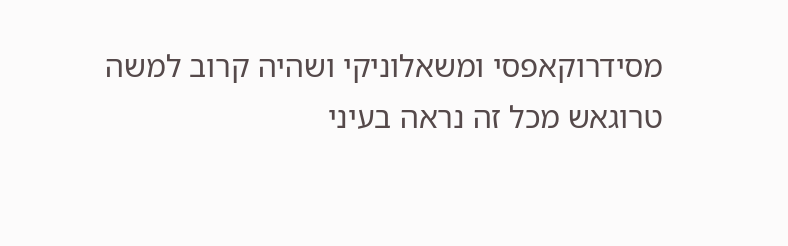מסידרוקאפסי ומשאלוניקי ושהיה קרוב למשה טרוגאש מכל זה נראה בעיני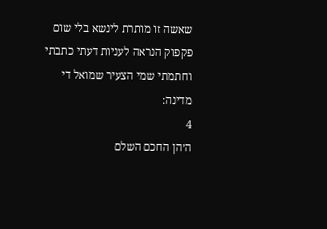שאשה זו מותרת לינשא בלי שום פקפוק הנראה לעניות דעתי כתבתי וחתמתי שמי הצעיר שמואל די מדינה:
4
ה׳הן החכם השלם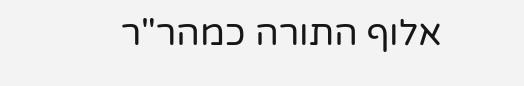אלוף התורה כמהר"ר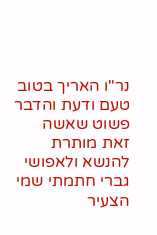נר"ו האריך בטוב טעם ודעת והדבר פשוט שאשה זאת מותרת להנשא ולאפושי גברי חתמתי שמי הצעיר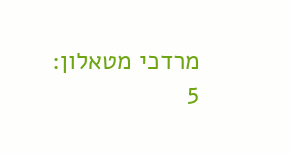מרדכי מטאלון:
5